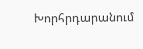Խորհրդարանում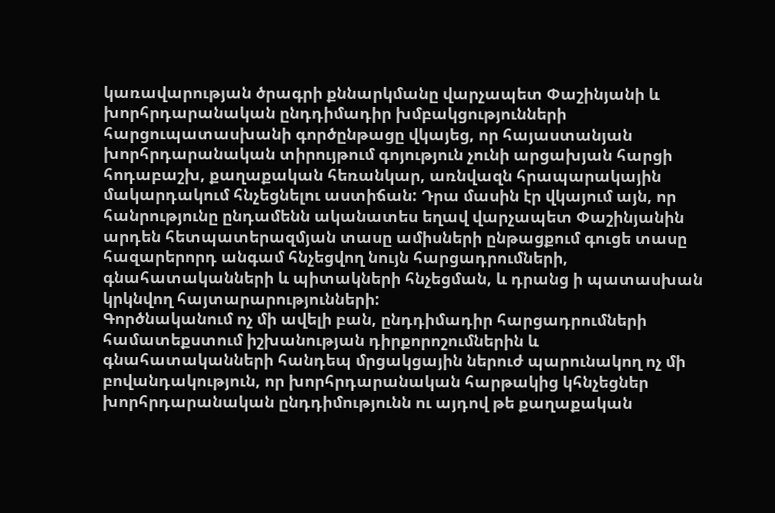կառավարության ծրագրի քննարկմանը վարչապետ Փաշինյանի և խորհրդարանական ընդդիմադիր խմբակցությունների հարցուպատասխանի գործընթացը վկայեց, որ հայաստանյան խորհրդարանական տիրույթում գոյություն չունի արցախյան հարցի հոդաբաշխ, քաղաքական հեռանկար, առնվազն հրապարակային մակարդակում հնչեցնելու աստիճան: Դրա մասին էր վկայում այն, որ հանրությունը ընդամենն ականատես եղավ վարչապետ Փաշինյանին արդեն հետպատերազմյան տասը ամիսների ընթացքում գուցե տասը հազարերորդ անգամ հնչեցվող նույն հարցադրումների, գնահատականների և պիտակների հնչեցման, և դրանց ի պատասխան կրկնվող հայտարարությունների:
Գործնականում ոչ մի ավելի բան, ընդդիմադիր հարցադրումների համատեքստում իշխանության դիրքորոշումներին և գնահատականների հանդեպ մրցակցային ներուժ պարունակող ոչ մի բովանդակություն, որ խորհրդարանական հարթակից կհնչեցներ խորհրդարանական ընդդիմությունն ու այդով թե քաղաքական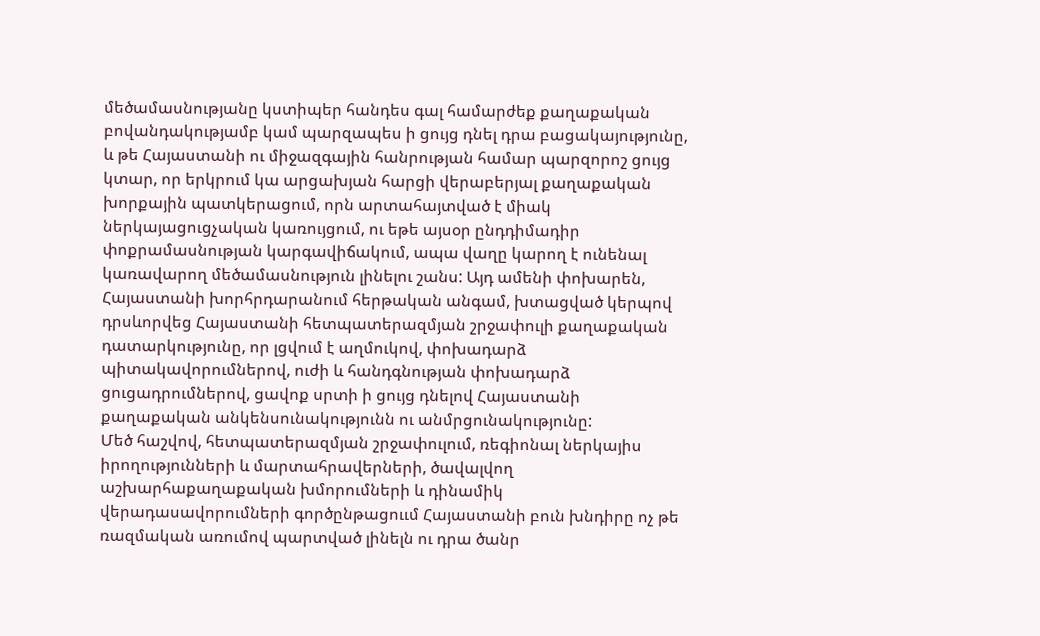մեծամասնությանը կստիպեր հանդես գալ համարժեք քաղաքական բովանդակությամբ կամ պարզապես ի ցույց դնել դրա բացակայությունը, և թե Հայաստանի ու միջազգային հանրության համար պարզորոշ ցույց կտար, որ երկրում կա արցախյան հարցի վերաբերյալ քաղաքական խորքային պատկերացում, որն արտահայտված է միակ ներկայացուցչական կառույցում, ու եթե այսօր ընդդիմադիր փոքրամասնության կարգավիճակում, ապա վաղը կարող է ունենալ կառավարող մեծամասնություն լինելու շանս: Այդ ամենի փոխարեն, Հայաստանի խորհրդարանում հերթական անգամ, խտացված կերպով դրսևորվեց Հայաստանի հետպատերազմյան շրջափուլի քաղաքական դատարկությունը, որ լցվում է աղմուկով, փոխադարձ պիտակավորումներով, ուժի և հանդգնության փոխադարձ ցուցադրումներով, ցավոք սրտի ի ցույց դնելով Հայաստանի քաղաքական անկենսունակությունն ու անմրցունակությունը:
Մեծ հաշվով, հետպատերազմյան շրջափուլում, ռեգիոնալ ներկայիս իրողությունների և մարտահրավերների, ծավալվող աշխարհաքաղաքական խմորումների և դինամիկ վերադասավորումների գործընթացոււմ Հայաստանի բուն խնդիրը ոչ թե ռազմական առումով պարտված լինելն ու դրա ծանր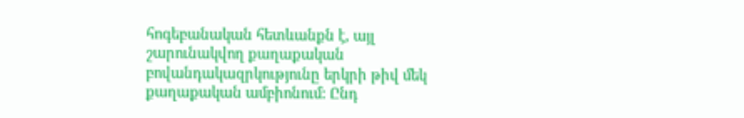հոգեբանական հետևանքն է, այլ շարունակվող քաղաքական բովանդակազրկությունը երկրի թիվ մեկ քաղաքական ամբիոնում: Ընդ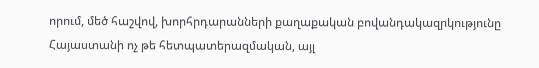որում, մեծ հաշվով, խորհրդարանների քաղաքական բովանդակազրկությունը Հայաստանի ոչ թե հետպատերազմական, այլ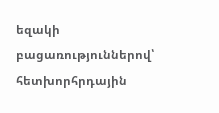եզակի բացառություններով՝ հետխորհրդային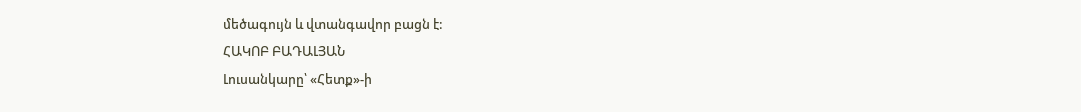մեծագույն և վտանգավոր բացն է:
ՀԱԿՈԲ ԲԱԴԱԼՅԱՆ
Լուսանկարը՝ «Հետք»-ի